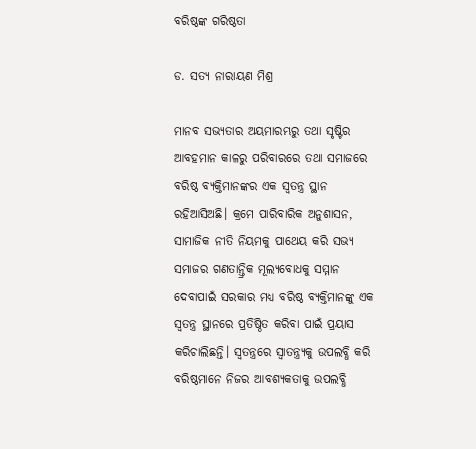ବରିଷ୍ଠଙ୍କ ଗରିଷ୍ଠତା

ଡ. ସତ୍ୟ ନାରାୟଣ ମିଶ୍ର

ମାନବ ସଭ୍ୟତାର ଅୟମାରମ୍ଭରୁ ତଥା ସୃଷ୍ଟିର ଆବହମାନ କାଳରୁ ପରିବାରରେ ତଥା ସମାଜରେ ବରିଷ୍ଠ ବ୍ୟକ୍ତିମାନଙ୍କର ଏକ ସ୍ବତନ୍ତ୍ର ସ୍ଥାନ ରହିଆସିଅଛି। କ୍ରମେ ପାରିବାରିକ ଅନୁଶାସନ, ସାମାଜିକ ନୀତି ନିୟମକୁ ପାଥେୟ କରି ସଭ୍ୟ ସମାଜର ଗଣତାନ୍ତ୍ରିକ ମୂଲ୍ୟବୋଧକୁ ସମ୍ମାନ ଦେବାପାଇଁ ସରକାର ମଧ୍ୟ ବରିଷ୍ଠ ବ୍ୟକ୍ତିମାନଙ୍କୁ ଏକ ସ୍ବତନ୍ତ୍ର ସ୍ଥାନରେ ପ୍ରତିଷ୍ଠିତ କରିବା ପାଇଁ ପ୍ରୟାସ କରିଚାଲିଛନ୍ତି। ସ୍ବତନ୍ତ୍ରରେ ସ୍ବାତନ୍ତ୍ର୍ୟକୁ ଉପଲବ୍ଧି କରି ବରିଷ୍ଠମାନେ ନିଜର ଆବଶ୍ୟକତାକୁ ଉପଲବ୍ଧି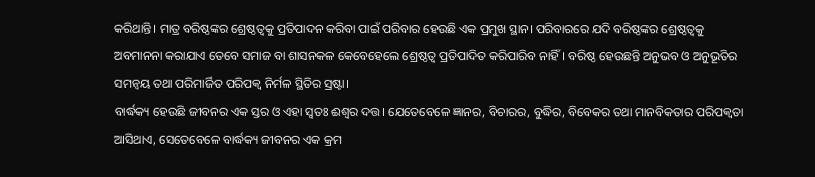କରିଥାନ୍ତି। ମାତ୍ର ବରିଷ୍ଠଙ୍କର ଶ୍ରେଷ୍ଠତ୍ୱକୁ ପ୍ରତିପାଦନ କରିବା ପାଇଁ ପରିବାର ହେଉଛି ଏକ ପ୍ରମୁଖ ସ୍ଥାନ। ପରିବାରରେ ଯଦି ବରିଷ୍ଠଙ୍କର ଶ୍ରେଷ୍ଠତ୍ୱକୁ ଅବମାନନା କରାଯାଏ ତେବେ ସମାଜ ବା ଶାସନକଳ କେବେହେଲେ ଶ୍ରେଷ୍ଠତ୍ୱ ପ୍ରତିପାଦିତ କରିପାରିବ ନାହିଁ। ବରିଷ୍ଠ ହେଉଛନ୍ତି ଅନୁଭବ ଓ ଅନୁଭୂତିର ସମନ୍ବୟ ତଥା ପରିମାର୍ଜିତ ପରିପକ୍ୱ ନିର୍ମଳ ସ୍ଥିତିର ସ୍ରଷ୍ଟା।
ବାର୍ଦ୍ଧକ୍ୟ ହେଉଛି ଜୀବନର ଏକ ସ୍ତର ଓ ଏହା ସ୍ବତଃ ଈଶ୍ୱର ଦତ୍ତ। ଯେତେବେଳେ ଜ୍ଞାନର, ବିଚାରର, ବୁଦ୍ଧିର, ବିବେକର ତଥା ମାନବିକତାର ପରିପକ୍ୱତା ଆସିଥାଏ, ସେତେବେଳେ ବାର୍ଦ୍ଧକ୍ୟ ଜୀବନର ଏକ କ୍ରମ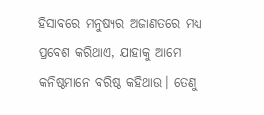ହିସାବରେ ମନୁଷ୍ୟର ଅଜାଣତରେ ମଧ୍ୟ ପ୍ରବେଶ କରିଥାଏ, ଯାହାକୁ ଆମେ କନିଷ୍ଠମାନେ ବରିଷ୍ଠ କହିଥାଉ। ତେଣୁ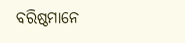ବରିଷ୍ଠମାନେ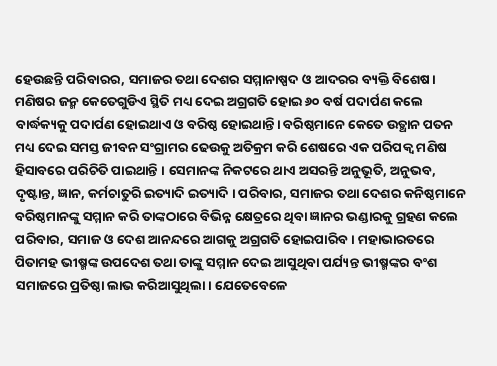ହେଉଛନ୍ତି ପରିବାରର, ସମାଜର ତଥା ଦେଶର ସମ୍ମାନାଷ୍ପଦ ଓ ଆଦରର ବ୍ୟକ୍ତି ବିଶେଷ। ମଣିଷର ଜନ୍ମ କେତେଗୁଡିଏ ସ୍ଥିତି ମଧ୍ୟ ଦେଇ ଅଗ୍ରଗତି ହୋଇ ୬୦ ବର୍ଷ ପଦାର୍ପଣ କଲେ ବାର୍ଦ୍ଧକ୍ୟକୁ ପଦାର୍ପଣ ହୋଇଥାଏ ଓ ବରିଷ୍ଠ ହୋଇଥାନ୍ତି। ବରିଷ୍ଠମାନେ କେତେ ଉତ୍ଥାନ ପତନ ମଧ୍ୟ ଦେଇ ସମସ୍ତ ଜୀବନ ସଂଗ୍ରାମର ଢେଉକୁ ଅତିକ୍ରମ କରି ଶେଷରେ ଏକ ପରିପକ୍ୱ ମଣିଷ ହିସାବରେ ପରିଚିତି ପାଇଥାନ୍ତି । ସେମାନଙ୍କ ନିକଟରେ ଥାଏ ଅସରନ୍ତି ଅନୁଭୂତି, ଅନୁଭବ, ଦୃଷ୍ଟାନ୍ତ, ଜ୍ଞାନ, କର୍ମଚାତୁରି ଇତ୍ୟାଦି ଇତ୍ୟାଦି । ପରିବାର, ସମାଜର ତଥା ଦେଶର କନିଷ୍ଠମାନେ ବରିଷ୍ଠମାନଙ୍କୁ ସମ୍ମାନ କରି ତାଙ୍କଠାରେ ବିଭିନ୍ନ କ୍ଷେତ୍ରରେ ଥିବା ଜ୍ଞାନର ଭଣ୍ଡାରକୁ ଗ୍ରହଣ କଲେ ପରିବାର, ସମାଜ ଓ ଦେଶ ଆନନ୍ଦରେ ଆଗକୁ ଅଗ୍ରଗତି ହୋଇପାରିବ। ମହାଭାରତରେ ପିତାମହ ଭୀଷ୍ମଙ୍କ ଉପଦେଶ ତଥା ତାଙ୍କୁ ସମ୍ମାନ ଦେଇ ଆସୁଥିବା ପର୍ଯ୍ୟନ୍ତ ଭୀଷ୍ମଙ୍କର ବଂଶ ସମାଜରେ ପ୍ରତିଷ୍ଠା ଲାଭ କରିଆସୁଥିଲା। ଯେତେବେଳେ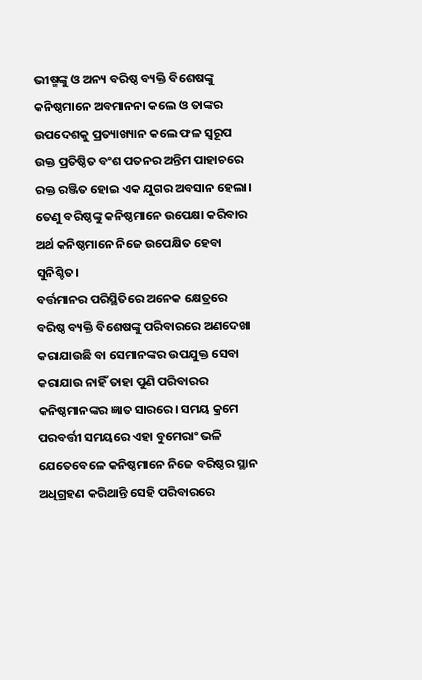ଭୀଷ୍ମଙ୍କୁ ଓ ଅନ୍ୟ ବରିଷ୍ଠ ବ୍ୟକ୍ତି ବିଶେଷଙ୍କୁ କନିଷ୍ଠମାନେ ଅବମାନନା କଲେ ଓ ତାଙ୍କର ଉପଦେଶକୁ ପ୍ରତ୍ୟାଖ୍ୟାନ କଲେ ଫଳ ସ୍ବରୂପ ଉକ୍ତ ପ୍ରତିଷ୍ଠିତ ବଂଶ ପତନର ଅନ୍ତିମ ପାହାଚରେ ରକ୍ତ ରଞ୍ଜିତ ହୋଇ ଏକ ଯୁଗର ଅବସାନ ହେଲା। ତେଣୁ ବରିଷ୍ଠଙ୍କୁ କନିଷ୍ଠମାନେ ଉପେକ୍ଷା କରିବାର ଅର୍ଥ କନିଷ୍ଠମାନେ ନିଜେ ଉପେକ୍ଷିତ ହେବା ସୁନିଶ୍ଚିତ।
ବର୍ତ୍ତମାନର ପରିସ୍ଥିତିରେ ଅନେକ କ୍ଷେତ୍ରରେ ବରିଷ୍ଠ ବ୍ୟକ୍ତି ବିଶେଷଙ୍କୁ ପରିବାରରେ ଅଣଦେଖା କରାଯାଉଛି ବା ସେମାନଙ୍କର ଉପଯୁକ୍ତ ସେବା କରାଯାଉ ନାହିଁ ତାହା ପୁଣି ପରିବାରର କନିଷ୍ଠମାନଙ୍କର ଜ୍ଞାତ ସାରରେ। ସମୟ କ୍ରମେ ପରବର୍ତ୍ତୀ ସମୟରେ ଏହା ବୁମେରାଂ ଭଳି ଯେତେବେଳେ କନିଷ୍ଠମାନେ ନିଜେ ବରିଷ୍ଠର ସ୍ଥାନ ଅଧିଗ୍ରହଣ କରିଥାନ୍ତି ସେହି ପରିବାରରେ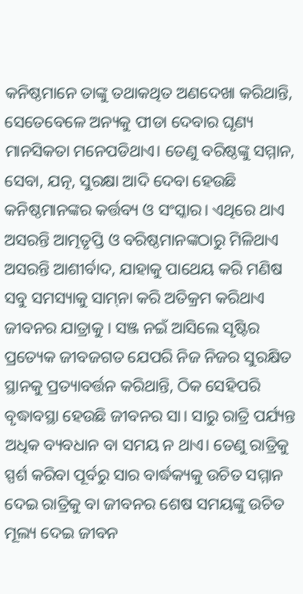କନିଷ୍ଠମାନେ ତାଙ୍କୁ ତଥାକଥିତ ଅଣଦେଖା କରିଥାନ୍ତି, ସେତେବେଳେ ଅନ୍ୟକୁ ପୀଡା ଦେବାର ଘୃଣ୍ୟ ମାନସିକତା ମନେପଡିଥାଏ। ତେଣୁ ବରିଷ୍ଠଙ୍କୁ ସମ୍ମାନ, ସେବା, ଯତ୍ନ, ସୁରକ୍ଷା ଆଦି ଦେବା ହେଉଛି କନିଷ୍ଠମାନଙ୍କର କର୍ତ୍ତବ୍ୟ ଓ ସଂସ୍କାର। ଏଥିରେ ଥାଏ ଅସରନ୍ତି ଆତ୍ମତୃପ୍ତି ଓ ବରିଷ୍ଠମାନଙ୍କଠାରୁ ମିଳିଥାଏ ଅସରନ୍ତି ଆଶୀର୍ବାଦ, ଯାହାକୁ ପାଥେୟ କରି ମଣିଷ ସବୁ ସମସ୍ୟାକୁ ସାମ୍‌ନା କରି ଅତିକ୍ରମ କରିଥାଏ ଜୀବନର ଯାତ୍ରାକୁ । ସଞ୍ଜ ନଇଁ ଆସିଲେ ସୃଷ୍ଟିର ପ୍ରତ୍ୟେକ ଜୀବଜଗତ ଯେପରି ନିଜ ନିଜର ସୁରକ୍ଷିତ ସ୍ଥାନକୁ ପ୍ରତ୍ୟାବର୍ତ୍ତନ କରିଥାନ୍ତି, ଠିକ ସେହିପରି ବୃଦ୍ଧାବସ୍ଥା ହେଉଛି ଜୀବନର ସା। ସାରୁ ରାତ୍ରି ପର୍ଯ୍ୟନ୍ତ ଅଧିକ ବ୍ୟବଧାନ ବା ସମୟ ନ ଥାଏ। ତେଣୁ ରାତ୍ରିକୁ ସ୍ପର୍ଶ କରିବା ପୂର୍ବରୁ ସାର ବାର୍ଦ୍ଧକ୍ୟକୁ ଉଚିତ ସମ୍ମାନ ଦେଇ ରାତ୍ରିକୁ ବା ଜୀବନର ଶେଷ ସମୟଙ୍କୁ ଉଚିତ ମୂଲ୍ୟ ଦେଇ ଜୀବନ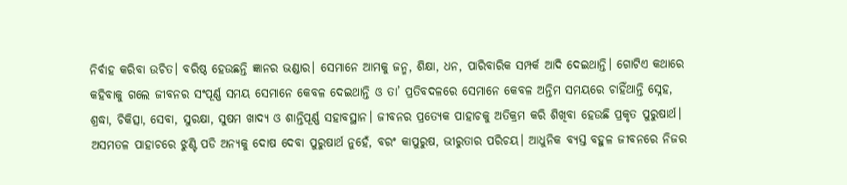ନିର୍ବାହ କରିବା ଉଚିତ। ବରିଷ୍ଠ ହେଉଛନ୍ତି ଜ୍ଞାନର ଭଣ୍ଡାର। ସେମାନେ ଆମକୁ ଜନ୍ମ, ଶିକ୍ଷା, ଧନ, ପାରିବାରିକ ସମ୍ପର୍କ ଆଦି ଦେଇଥାନ୍ତି। ଗୋଟିଏ କଥାରେ କହିବାକୁ ଗଲେ ଜୀବନର ସଂପୂର୍ଣ୍ଣ ସମୟ ସେମାନେ କେବଳ ଦେଇଥାନ୍ତି ଓ ତା’ ପ୍ରତିବଦଳରେ ସେମାନେ କେବଳ ଅନ୍ତିମ ସମୟରେ ଚାହିଁଥାନ୍ତି ସ୍ନେହ, ଶ୍ରଦ୍ଧା, ଚିକିତ୍ସା, ସେବା, ସୁରକ୍ଷା, ସୁଷମ ଖାଦ୍ୟ ଓ ଶାନ୍ତିପୂର୍ଣ୍ଣ ସହାବସ୍ଥାନ। ଜୀବନର ପ୍ରତ୍ୟେକ ପାହାଚକୁ ଅତିକ୍ରମ କରି ଶିଖିବା ହେଉଛି ପ୍ରକୃତ ପୁରୁଷାର୍ଥ। ଅସମତଳ ପାହାଚରେ ଝୁଣ୍ଟି ପଡି ଅନ୍ୟକୁ ଦୋଷ ଦେବା ପୁରୁଷାର୍ଥ ନୁହେଁ, ବରଂ କାପୁରୁଷ, ଭୀରୁତାର ପରିଚୟ। ଆଧୁନିକ ବ୍ୟସ୍ତ ବହୁଳ ଜୀବନରେ ନିଜର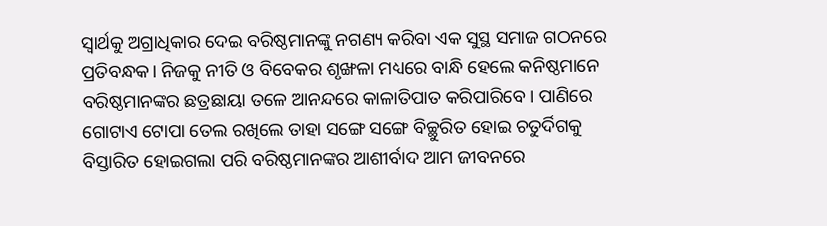ସ୍ବାର୍ଥକୁ ଅଗ୍ରାଧିକାର ଦେଇ ବରିଷ୍ଠମାନଙ୍କୁ ନଗଣ୍ୟ କରିବା ଏକ ସୁସ୍ଥ ସମାଜ ଗଠନରେ ପ୍ରତିବନ୍ଧକ। ନିଜକୁ ନୀତି ଓ ବିବେକର ଶୃଙ୍ଖଳା ମଧ୍ୟରେ ବାନ୍ଧି ହେଲେ କନିଷ୍ଠମାନେ ବରିଷ୍ଠମାନଙ୍କର ଛତ୍ରଛାୟା ତଳେ ଆନନ୍ଦରେ କାଳାତିପାତ କରିପାରିବେ। ପାଣିରେ ଗୋଟାଏ ଟୋପା ତେଲ ରଖିଲେ ତାହା ସଙ୍ଗେ ସଙ୍ଗେ ବିଚ୍ଛୁରିତ ହୋଇ ଚତୁର୍ଦିଗକୁ ବିସ୍ତାରିତ ହୋଇଗଲା ପରି ବରିଷ୍ଠମାନଙ୍କର ଆଶୀର୍ବାଦ ଆମ ଜୀବନରେ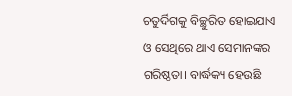ଚତୁର୍ଦିଗକୁ ବିଚ୍ଛୁରିତ ହୋଇଯାଏ ଓ ସେଥିରେ ଥାଏ ସେମାନଙ୍କର ଗରିଷ୍ଠତା। ବାର୍ଦ୍ଧକ୍ୟ ହେଉଛି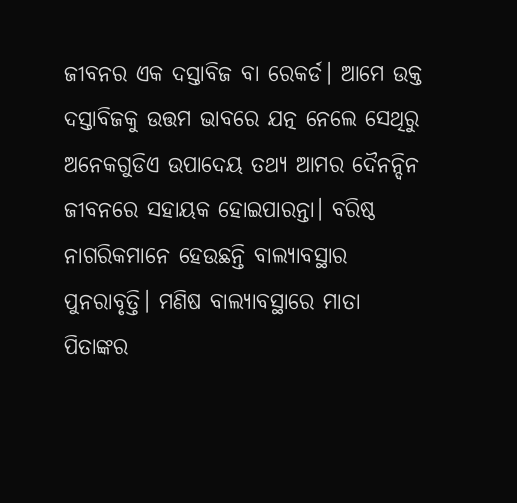ଜୀବନର ଏକ ଦସ୍ତାବିଜ ବା ରେକର୍ଡ। ଆମେ ଉକ୍ତ ଦସ୍ତାବିଜକୁ ଉତ୍ତମ ଭାବରେ ଯତ୍ନ ନେଲେ ସେଥିରୁ ଅନେକଗୁଡିଏ ଉପାଦେୟ ତଥ୍ୟ ଆମର ଦୈନନ୍ଦିନ ଜୀବନରେ ସହାୟକ ହୋଇପାରନ୍ତା। ବରିଷ୍ଠ ନାଗରିକମାନେ ହେଉଛନ୍ତି ବାଲ୍ୟାବସ୍ଥାର ପୁନରାବୃତ୍ତି। ମଣିଷ ବାଲ୍ୟାବସ୍ଥାରେ ମାତା ପିତାଙ୍କର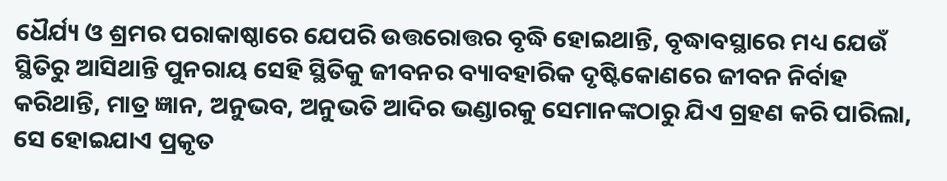ଧୈର୍ଯ୍ୟ ଓ ଶ୍ରମର ପରାକାଷ୍ଠାରେ ଯେପରି ଉତ୍ତରୋତ୍ତର ବୃଦ୍ଧି ହୋଇଥାନ୍ତି, ବୃଦ୍ଧାବସ୍ଥାରେ ମଧ୍ୟ ଯେଉଁ ସ୍ଥିତିରୁ ଆସିଥାନ୍ତି ପୁନରାୟ ସେହି ସ୍ଥିତିକୁ ଜୀବନର ବ୍ୟାବହାରିକ ଦୃଷ୍ଟିକୋଣରେ ଜୀବନ ନିର୍ବାହ କରିଥାନ୍ତି, ମାତ୍ର ଜ୍ଞାନ, ଅନୁଭବ, ଅନୁଭତି ଆଦିର ଭଣ୍ଡାରକୁ ସେମାନଙ୍କଠାରୁ ଯିଏ ଗ୍ରହଣ କରି ପାରିଲା, ସେ ହୋଇଯାଏ ପ୍ରକୃତ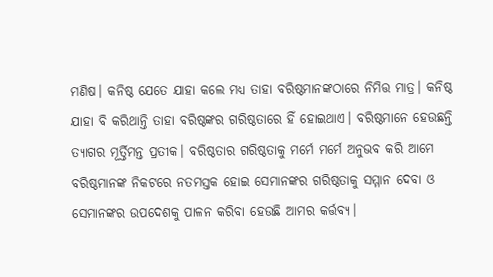ମଣିଷ। କନିଷ୍ଠ ଯେତେ ଯାହା କଲେ ମଧ୍ୟ ତାହା ବରିଷ୍ଠମାନଙ୍କଠାରେ ନିମିତ୍ତ ମାତ୍ର। କନିଷ୍ଠ ଯାହା ବି କରିଥାନ୍ତି ତାହା ବରିଷ୍ଠଙ୍କର ଗରିଷ୍ଠତାରେ ହିଁ ହୋଇଥାଏ। ବରିଷ୍ଠମାନେ ହେଉଛନ୍ତି ତ୍ୟାଗର ମୂର୍ତ୍ତିମନ୍ତ ପ୍ରତୀକ। ବରିଷ୍ଠତାର ଗରିଷ୍ଠତାକୁ ମର୍ମେ ମର୍ମେ ଅନୁଭବ କରି ଆମେ ବରିଷ୍ଠମାନଙ୍କ ନିକଟରେ ନତମସ୍ତକ ହୋଇ ସେମାନଙ୍କର ଗରିଷ୍ଠତାକୁ ସମ୍ମାନ ଦେବା ଓ ସେମାନଙ୍କର ଉପଦେଶକୁ ପାଳନ କରିବା ହେଉଛି ଆମର କର୍ତ୍ତବ୍ୟ।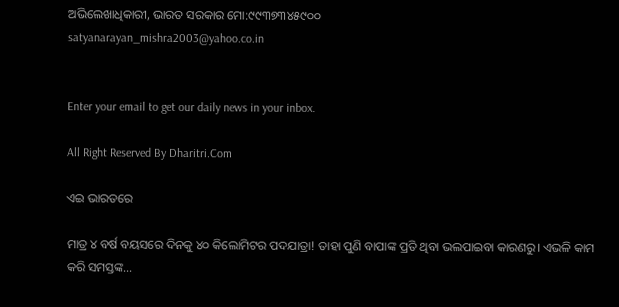ଅଭିଲେଖାଧିକାରୀ, ଭାରତ ସରକାର ମୋ:୯୯୩୭୩୪୫୯୦୦
satyanarayan_mishra2003@yahoo.co.in


Enter your email to get our daily news in your inbox.

All Right Reserved By Dharitri.Com

ଏଇ ଭାରତରେ

ମାତ୍ର ୪ ବର୍ଷ ବୟସରେ ଦିନକୁ ୪୦ କିଲୋମିଟର ପଦଯାତ୍ରା! ତାହା ପୁଣି ବାପାଙ୍କ ପ୍ରତି ଥିବା ଭଲପାଇବା କାରଣରୁ। ଏଭଳି କାମ କରି ସମସ୍ତଙ୍କ...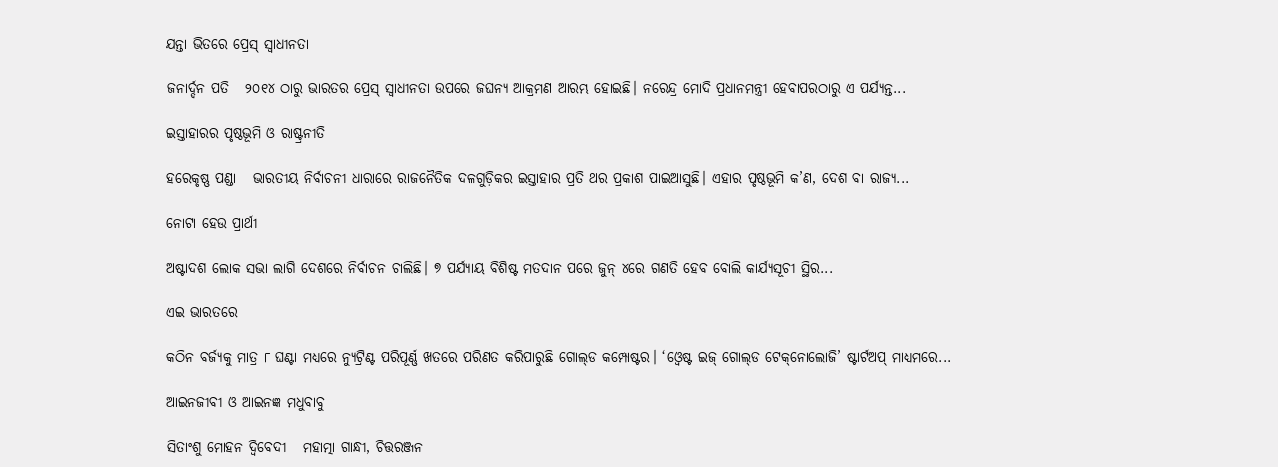ଯନ୍ତା ଭିତରେ ପ୍ରେସ୍‌ ସ୍ବାଧୀନତା

ଜନାର୍ଦ୍ଦନ ପତି   ୨୦୧୪ ଠାରୁ ଭାରତର ପ୍ରେସ୍‌ ସ୍ବାଧୀନତା ଉପରେ ଜଘନ୍ୟ ଆକ୍ରମଣ ଆରମ୍ଭ ହୋଇଛି। ନରେନ୍ଦ୍ର ମୋଦି ପ୍ରଧାନମନ୍ତ୍ରୀ ହେବାପରଠାରୁ ଏ ପର୍ଯ୍ୟନ୍ତ...

ଇସ୍ତାହାରର ପୃଷ୍ଠଭୂମି ଓ ରାଷ୍ଟ୍ରନୀତି

ହରେକୃଷ୍ଣ ପଣ୍ଡା   ଭାରତୀୟ ନିର୍ବାଚନୀ ଧାରାରେ ରାଜନୈତିକ ଦଳଗୁଡ଼ିକର ଇସ୍ତାହାର ପ୍ରତି ଥର ପ୍ରକାଶ ପାଇଆସୁଛି। ଏହାର ପୃଷ୍ଠଭୂମି କ’ଣ, ଦେଶ ବା ରାଜ୍ୟ...

ନୋଟା ହେଉ ପ୍ରାର୍ଥୀ

ଅଷ୍ଟାଦଶ ଲୋକ ସଭା ଲାଗି ଦେଶରେ ନିର୍ବାଚନ ଚାଲିଛି। ୭ ପର୍ଯ୍ୟାୟ ବିଶିଷ୍ଟ ମତଦାନ ପରେ ଜୁନ୍‌ ୪ରେ ଗଣତି ହେବ ବୋଲି କାର୍ଯ୍ୟସୂଚୀ ସ୍ଥିର...

ଏଇ ଭାରତରେ

କଠିନ ବର୍ଜ୍ୟକୁ ମାତ୍ର ୮ ଘଣ୍ଟା ମଧ୍ୟରେ ନ୍ୟୁଟ୍ରିଣ୍ଟ ପରିପୂର୍ଣ୍ଣ ଖତରେ ପରିଣତ କରିପାରୁଛି ଗୋଲ୍‌ଡ କମ୍ପୋଷ୍ଟର। ‘ଓ୍ବେଷ୍ଟ ଇଜ୍‌ ଗୋଲ୍‌ଡ ଟେକ୍‌ନୋଲୋଜି’ ଷ୍ଟାର୍ଟଅପ୍‌ ମାଧ୍ୟମରେ...

ଆଇନଜୀବୀ ଓ ଆଇନଜ୍ଞ ମଧୁବାବୁ

ସିତାଂଶୁ ମୋହନ ଦ୍ୱିବେଦୀ   ମହାତ୍ମା ଗାନ୍ଧୀ, ଚିତ୍ତରଞ୍ଜନ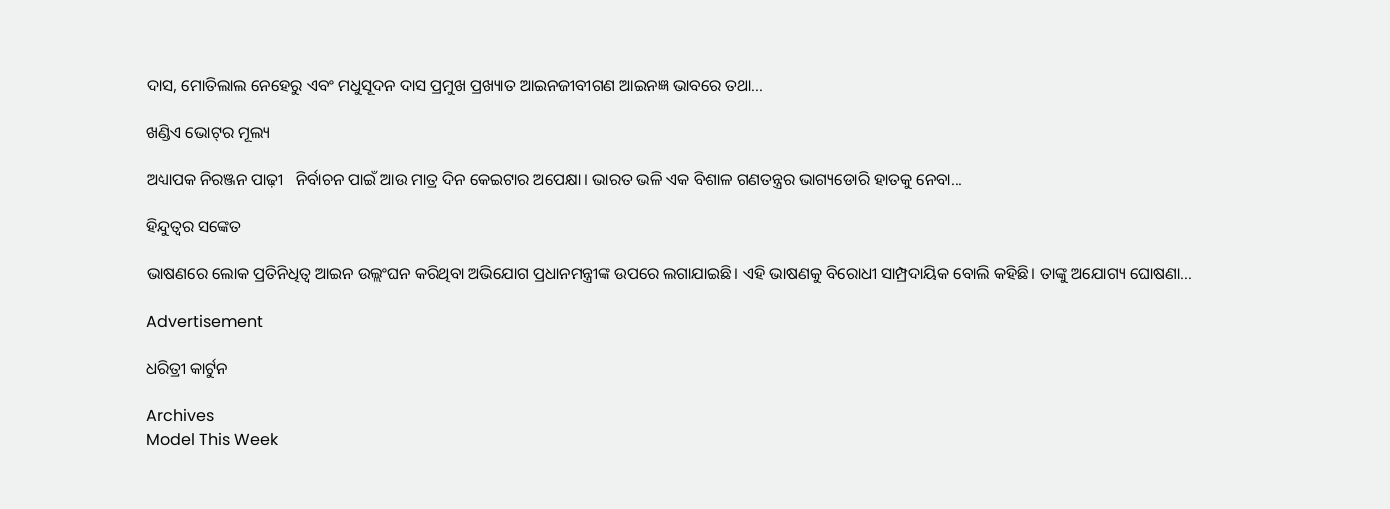ଦାସ, ମୋତିଲାଲ ନେହେରୁ ଏବଂ ମଧୁସୂଦନ ଦାସ ପ୍ରମୁଖ ପ୍ରଖ୍ୟାତ ଆଇନଜୀବୀଗଣ ଆଇନଜ୍ଞ ଭାବରେ ତଥା...

ଖଣ୍ଡିଏ ଭୋଟ୍‌ର ମୂଲ୍ୟ

ଅଧ୍ୟାପକ ନିରଞ୍ଜନ ପାଢ଼ୀ   ନିର୍ବାଚନ ପାଇଁ ଆଉ ମାତ୍ର ଦିନ କେଇଟାର ଅପେକ୍ଷା। ଭାରତ ଭଳି ଏକ ବିଶାଳ ଗଣତନ୍ତ୍ରର ଭାଗ୍ୟଡୋରି ହାତକୁ ନେବା...

ହିନ୍ଦୁତ୍ୱର ସଙ୍କେତ

ଭାଷଣରେ ଲୋକ ପ୍ରତିନିଧିତ୍ୱ ଆଇନ ଉଲ୍ଲଂଘନ କରିଥିବା ଅଭିଯୋଗ ପ୍ରଧାନମନ୍ତ୍ରୀଙ୍କ ଉପରେ ଲଗାଯାଇଛି। ଏହି ଭାଷଣକୁ ବିରୋଧୀ ସାମ୍ପ୍ରଦାୟିକ ବୋଲି କହିଛି। ତାଙ୍କୁ ଅଯୋଗ୍ୟ ଘୋଷଣା...

Advertisement

ଧରିତ୍ରୀ କାର୍ଟୁନ

Archives
Model This Week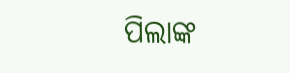ପିଲାଙ୍କ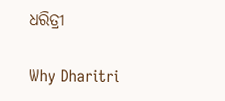ଧରିତ୍ରୀ

Why Dharitri